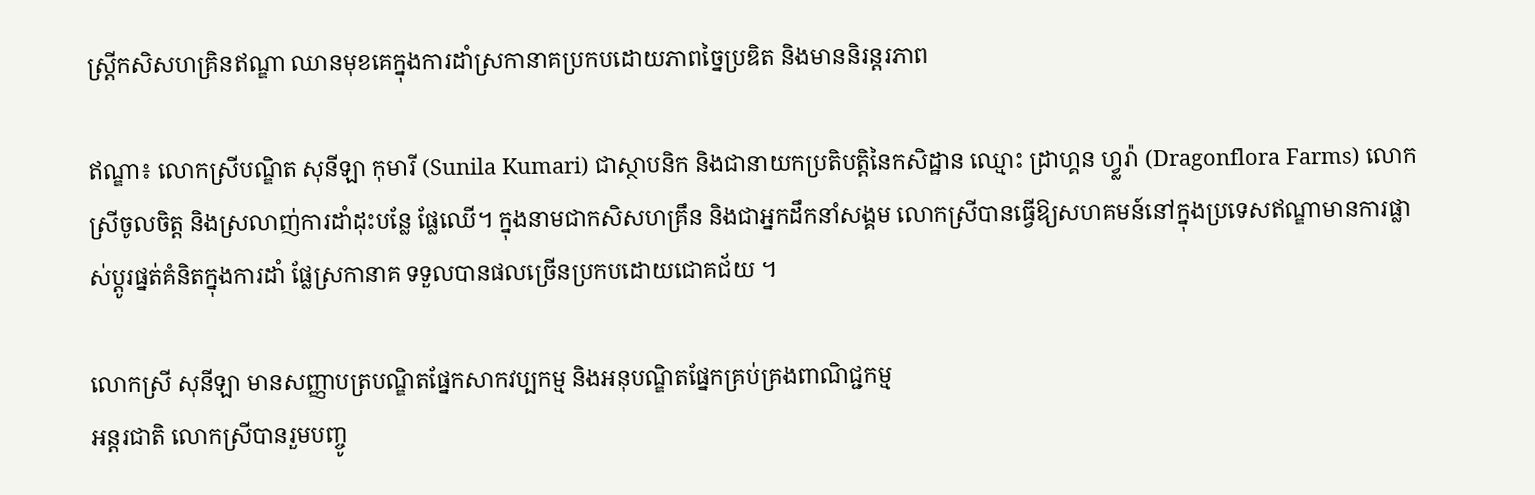ស្ត្រីកសិសហគ្រិនឥណ្ឌា ឈានមុខគេក្នុងការដាំស្រកានាគប្រកបដោយភាពច្នៃប្រឌិត និងមាននិរន្តរភាព

ឥណ្ឌា៖ លោកស្រីបណ្ឌិត សុនីឡា កុមារី (Sunila Kumari) ជាស្ថាបនិក និងជានាយកប្រតិបត្តិនៃកសិដ្ឋាន ឈ្មោះ ដ្រាហ្គន ហ្វ្លរ៉ា (Dragonflora Farms) លោកស្រីចូលចិត្ត និងស្រលាញ់ការដាំដុះបន្លែ ផ្លែឈើ។ ក្នុងនាមជាកសិសហគ្រឹន និងជាអ្នកដឹកនាំសង្គម លោកស្រីបានធ្វើឱ្យសហគមន៍នៅក្នុងប្រទេសឥណ្ឌាមានការផ្លាស់ប្តូរផ្នត់គំនិតក្នុងការដាំ ផ្លែស្រកានាគ ទទួលបានផលច្រើនប្រកបដោយជោគជ័យ ។

លោកស្រី សុនីឡា មានសញ្ញាបត្របណ្ឌិតផ្នែកសាកវប្បកម្ម និងអនុបណ្ឌិតផ្នែកគ្រប់គ្រងពាណិជ្ជកម្ម
អន្តរជាតិ លោកស្រីបានរួមបញ្ចូ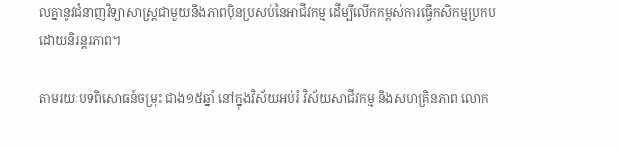លគ្នានូវជំនាញវិទ្យាសាស្ត្រជាមួយនិងភាពប៉ិនប្រសប់នៃអាជីវកម្ម ដើម្បីលើកកម្ពស់ការធ្វើកសិកម្មប្រកបដោយនិរន្តរភាព។

តាមរយៈបទពិសោធន៍ចម្រុះ ជាង១៥ឆ្នាំ នៅក្នុងវិស័យអប់រំ វិស័យសាជីវកម្ម និងសហគ្រិនភាព លោក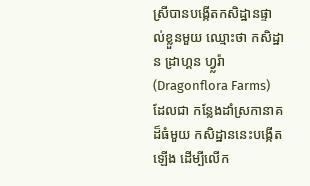ស្រីបានបង្កើតកសិដ្ឋានផ្ទាល់ខ្លួនមួយ ឈ្មោះថា កសិដ្ឋាន ដ្រាហ្គន ហ្វ្លរ៉ា (Dragonflora Farms) ដែលជា កន្លែងដាំស្រកានាគ ដ៏ធំមួយ កសិដ្ឋាននេះបង្កើតឡើង ដើម្បីលើក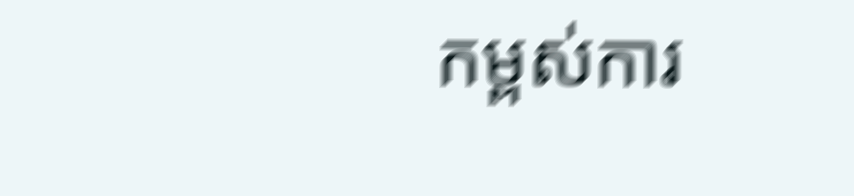កម្ពស់ការ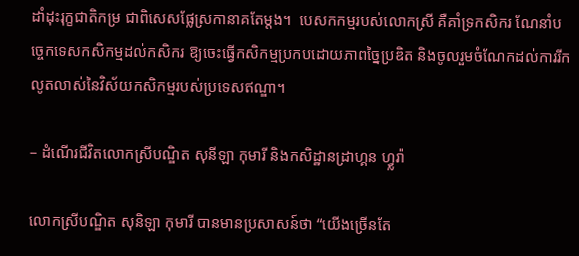ដាំដុះរុក្ខជាតិកម្រ ជាពិសេសផ្លែស្រកានាគតែម្តង។  បេសកកម្មរបស់លោកស្រី គឺគាំទ្រកសិករ ណែនាំបច្ចេកទេសកសិកម្មដល់កសិករ ឱ្យចេះធ្វើកសិកម្មប្រកបដោយភាពច្នៃប្រឌិត និងចូលរួមចំណែកដល់ការរីកលូតលាស់នៃវិស័យកសិកម្មរបស់ប្រទេសឥណ្ឌា។

– ដំណើរជីវិតលោកស្រីបណ្ឌិត សុនីឡា កុមារី និងកសិដ្ឋានដ្រាហ្គន ហ្វ្លរ៉ា

លោកស្រីបណ្ឌិត សុនិឡា កុមារី បានមានប្រសាសន៍ថា “យើងច្រើនតែ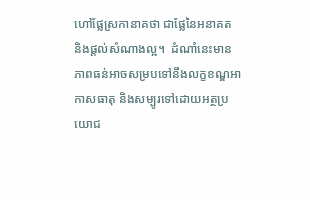ហៅផ្លែស្រកានាគថា ជាផ្លែនៃអនាគត និងផ្តល់សំណាងល្អ។  ដំណាំនេះមានភាពធន់អាចសម្របទៅនឹងលក្ខខណ្ឌអាកាសធាតុ និងសម្បូរទៅដោយអត្ថប្រយោជ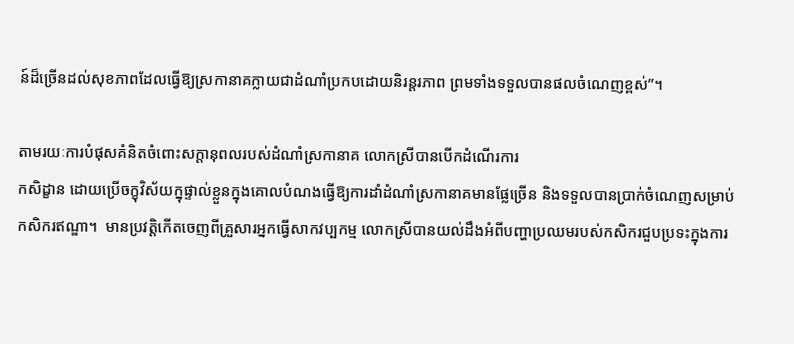ន៍ដ៏ច្រើនដល់សុខភាពដែលធ្វើឱ្យស្រកានាគក្លាយជាដំណាំប្រកបដោយនិរន្តរភាព ព្រមទាំងទទួលបានផលចំណេញខ្ពស់”។

តាមរយៈការបំផុសគំនិតចំពោះសក្តានុពលរបស់ដំណាំស្រកានាគ លោកស្រីបានបើកដំណើរការ
កសិដ្ខាន ដោយប្រើចក្ខុវិស័យក្នុផ្ទាល់ខ្លួនក្នុងគោលបំណងធ្វើឱ្យការដាំដំណាំស្រកានាគមានផ្លែច្រើន និងទទួលបានប្រាក់ចំណេញសម្រាប់កសិករឥណ្ឌា។  មានប្រវត្តិកើតចេញពីគ្រួសារអ្នកធ្វើសាកវប្បកម្ម លោកស្រីបានយល់ដឹងអំពីបញ្ហាប្រឈមរបស់កសិករជួបប្រទះក្នុងការ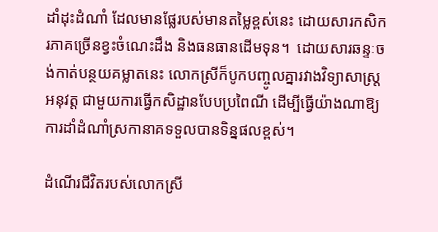ដាំដុះដំណាំ ដែលមានផ្លែរបស់មានតម្លៃខ្ពស់នេះ ដោយសារកសិករភាគច្រើនខ្វះចំណេះដឹង និងធនធានដើមទុន។  ដោយសារឆន្ទៈចង់កាត់បន្ថយគម្លាតនេះ លោកស្រីក៏បូកបញ្ចូលគ្នារវាងវិទ្យាសាស្ត្រអនុវត្ត ជាមួយការធ្វើកសិដ្ឋានបែបប្រពៃណី ដើម្បីធ្វើយ៉ាងណាឱ្យការដាំដំណាំស្រកានាគទទួលបានទិន្នផលខ្ពស់។

ដំណើរជីវិតរបស់លោកស្រី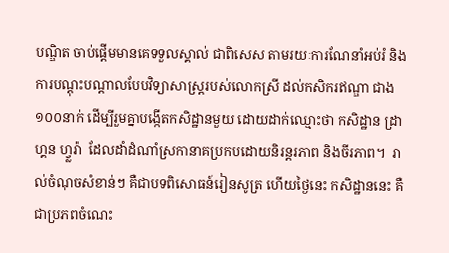បណ្ឌិត ចាប់ផ្តើមមានគេទទួលស្គាល់ ជាពិសេស តាមរយៈការណែនាំអប់រំ និងការបណ្តុះបណ្តាលបែបវិទ្យាសាស្ត្ររបស់លោកស្រី ដល់កសិករឥណ្ឌា ជាង១០០នាក់ ដើម្បីរួមគ្នាបង្កើតកសិដ្ឋានមួយ ដោយដាក់ឈ្មោះថា កសិដ្ឋាន ដ្រាហ្គន ហ្វ្លរ៉ា  ដែលដាំដំណាំស្រកានាគប្រកបដោយនិរន្តរភាព និងចីរភាព។  រាល់ចំណុចសំខាន់ៗ គឺជាបទពិសោធន៍រៀនសូត្រ ហើយថ្ងៃនេះ កសិដ្ឋាននេះ គឺជាប្រភពចំណេះ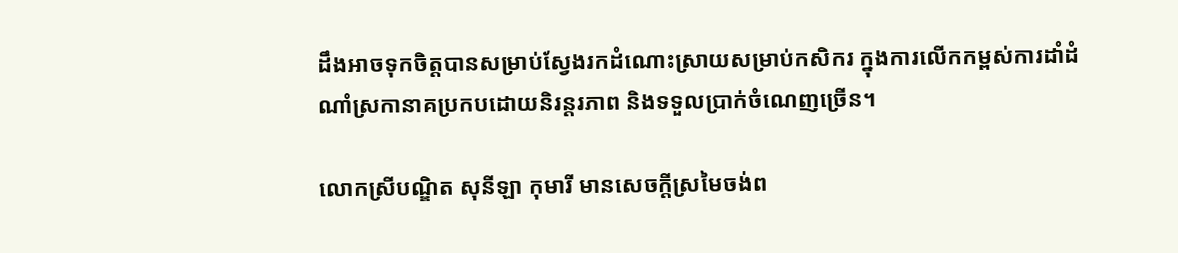ដឹងអាចទុកចិត្តបានសម្រាប់ស្វែងរកដំណោះស្រាយសម្រាប់កសិករ ក្នុងការលើកកម្ពស់ការដាំដំណាំស្រកានាគប្រកបដោយនិរន្តរភាព និងទទួលប្រាក់ចំណេញច្រើន។

លោកស្រីបណ្ឌិត សុនីឡា កុមារី មានសេចក្តីស្រមៃចង់ព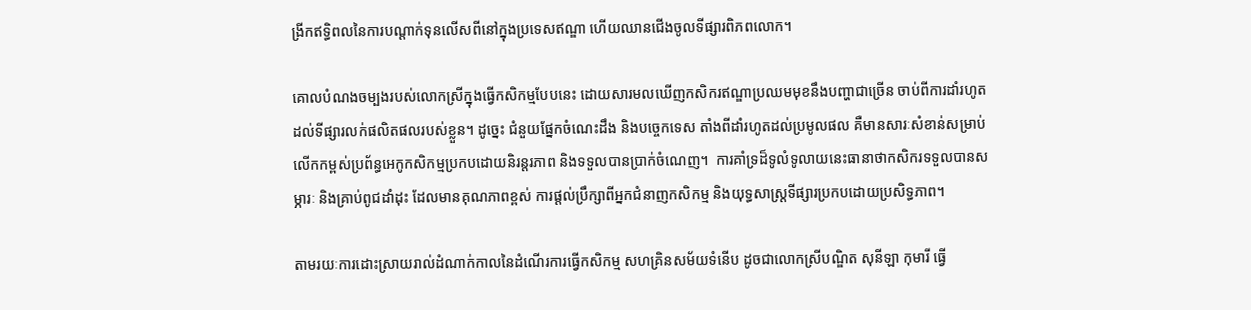ង្រីកឥទ្ធិពលនៃការបណ្តាក់ទុនលើសពីនៅក្នុងប្រទេសឥណ្ឌា ហើយឈានជើងចូលទីផ្សារពិភពលោក។

គោលបំណងចម្បងរបស់លោកស្រីក្នុងធ្វើកសិកម្មបែបនេះ ដោយសារមលឃើញកសិករឥណ្ឌាប្រឈមមុខនឹងបញ្ហាជាច្រើន ចាប់ពីការដាំរហូតដល់ទីផ្សារលក់ផលិតផលរបស់ខ្លួន។ ដូច្នេះ ជំនួយផ្នែកចំណេះដឹង និងបច្ចេកទេស តាំងពីដាំរហូតដល់ប្រមូលផល គឺមានសារៈសំខាន់សម្រាប់លើកកម្ពស់ប្រព័ន្ធអេកូកសិកម្មប្រកបដោយនិរន្តរភាព និងទទួលបានប្រាក់ចំណេញ។  ការគាំទ្រដ៏ទូលំទូលាយនេះធានាថាកសិករទទួលបានសម្ភារៈ និងគ្រាប់ពូជដាំដុះ ដែលមានគុណភាពខ្ពស់ ការផ្តល់ប្រឹក្សាពីអ្នកជំនាញកសិកម្ម និងយុទ្ធសាស្ត្រទីផ្សារប្រកបដោយប្រសិទ្ធភាព។

តាមរយៈការដោះស្រាយរាល់ដំណាក់កាលនៃដំណើរការធ្វើកសិកម្ម សហគ្រិនសម័យទំនើប ដូចជាលោកស្រីបណ្ឌិត សុនីឡា កុមារី ធ្វើ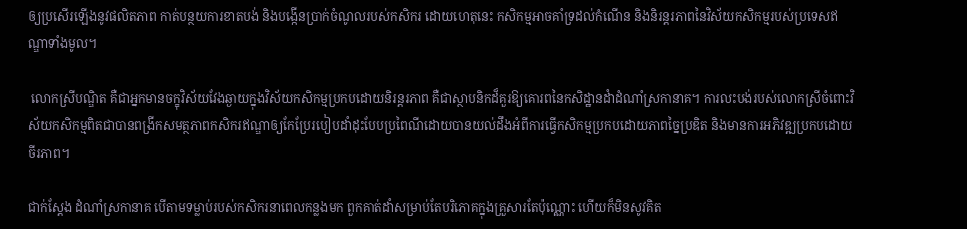ឲ្យប្រសើរឡើងនូវផលិតភាព កាត់បន្ថយការខាតបង់ និងបង្កើនប្រាក់ចំណូលរបស់កសិករ ដោយហេតុនេះ កសិកម្មអាចគាំទ្រដល់កំណើន និងនិរន្តរភាពនៃវិស័យកសិកម្មរបស់ប្រទេសឥណ្ឌាទាំងមូល។

 លោកស្រីបណ្ឌិត គឺជាអ្នកមានចក្ខុវិស័យវែងឆ្ងាយក្នុងវិស័យកសិកម្មប្រកបដោយនិរន្តរភាព គឺជាស្ថាបនិកដ៏គួរឱ្យគោរពនៃកសិដ្ឋានដំាដំណាំស្រកានាគ។ ការលះបង់របស់លោកស្រីចំពោះវិស័យកសិកម្មពិតជាបានពង្រីកសមត្ថភាពកសិករឥណ្ឌាឲ្យកែប្រែរបៀបដាំដុះបែបប្រពៃណីដោយបានយល់ដឹងអំពីការធ្វើកសិកម្មប្រកបដោយភាពច្នៃប្រឌិត និងមានការអភិវឌ្ឍប្រកបដោយចីរភាព។

ជាក់ស្តែង ដំណាំស្រកានាគ បើតាមទម្លាប់របស់កសិករនាពេលកន្លងមក ពួកគាត់ដាំសម្រាប់តែបរិភោគក្នុងគ្រួសារតែប៉ុណ្ណោះ ហើយក៏មិនសូវគិត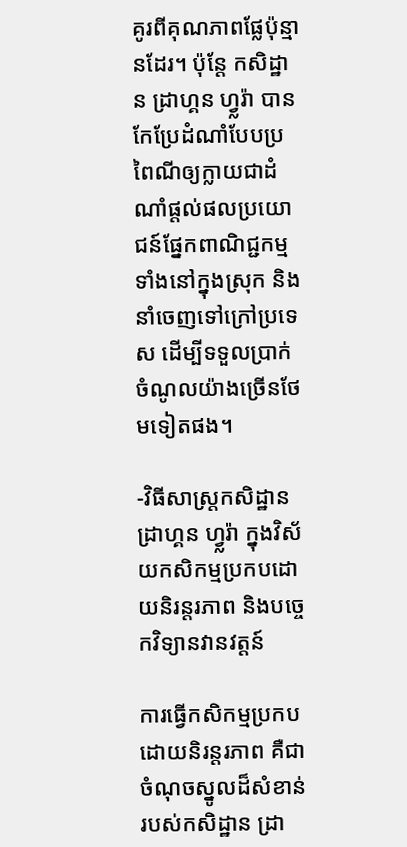គូរពីគុណភាពផ្លែប៉ុន្មានដែរ។ ប៉ុន្តែ កសិដ្ឋាន ដ្រាហ្គន ហ្វ្លរ៉ា បានកែប្រែដំណាំបែបប្រពៃណីឲ្យក្លាយជាដំណាំផ្តល់ផលប្រយោជន៍ផ្នែកពាណិជ្ជកម្ម ទាំងនៅក្នុងស្រុក និងនាំចេញទៅក្រៅប្រទេស ដើម្បីទទួលប្រាក់ចំណូលយ៉ាងច្រើនថែមទៀតផង។

-វិធីសាស្រ្តកសិដ្ឋាន ដ្រាហ្គន ហ្វ្លរ៉ា ក្នុងវិស័យកសិកម្មប្រកបដោយនិរន្តរភាព និងបច្ចេកវិទ្យានវានវត្តន៍

ការធ្វើកសិកម្មប្រកបដោយនិរន្តរភាព គឺជាចំណុចស្នូលដ៏សំខាន់របស់កសិដ្ឋាន ដ្រា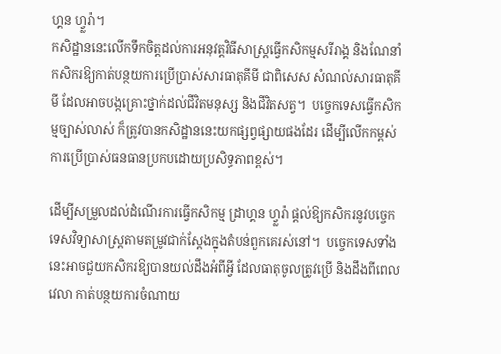ហ្គន ហ្វ្លរ៉ា។
កសិដ្ឋាននេះលើកទឹកចិត្តដល់ការអនុវត្តវិធីសាស្ត្រធ្វើកសិកម្មសរីរាង្គ និងណែនាំកសិករឱ្យកាត់បន្ថយការប្រើប្រាស់សារធាតុគីមី ជាពិសេស សំណល់សារធាតុគីមី ដែលអាចបង្កគ្រោះថ្នាក់ដល់ជីវិតមនុស្ស និងជីវិតសត្វ។  បច្ចេកទេសធ្វើកសិកម្មច្បាស់លាស់ ក៏ត្រូវបានកសិដ្ឋាននេះយកផ្សព្វផ្សាយផងដែរ ដើម្បីលើកកម្ពស់ការប្រើប្រាស់ធនធានប្រកបដោយប្រសិទ្ធភាពខ្ពស់។

ដើម្បីសម្រួលដល់ដំណើរការធ្វើកសិកម្ម ដ្រាហ្គន ហ្វ្លរ៉ា ផ្តល់ឱ្យកសិករនូវបច្ចេកទេសវិទ្យាសាស្ត្រតាមតម្រូវជាក់ស្តែងក្នុងតំបន់ពួកគេរស់នៅ។  បច្ចេកទេសទាំងនេះអាចជួយកសិករឱ្យបានយល់ដឹងអំពីអ្វី ដែលធាតុចូលត្រូវប្រើ និងដឹងពីពេលវេលា កាត់បន្ថយការចំណាយ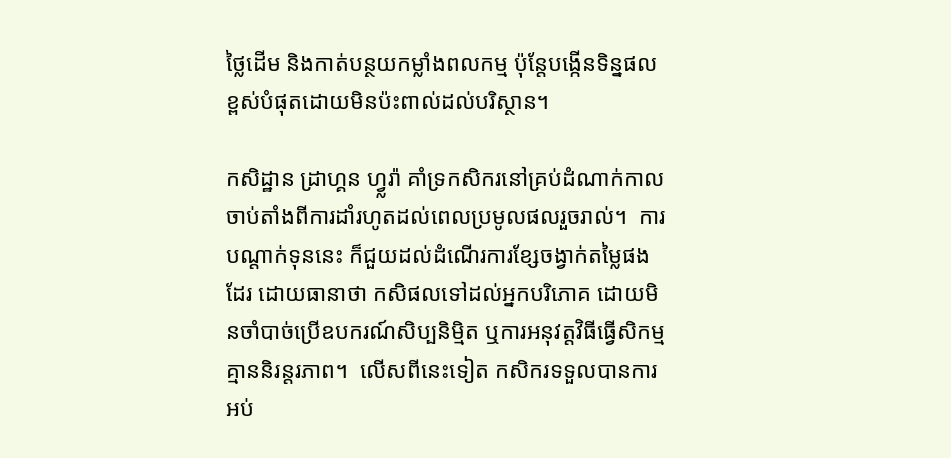ថ្លៃដើម និងកាត់បន្ថយកម្លាំងពលកម្ម ប៉ុន្តែបង្កើនទិន្នផលខ្ពស់បំផុតដោយមិនប៉ះពាល់ដល់បរិស្ថាន។

កសិដ្ឋាន ដ្រាហ្គន ហ្វ្លរ៉ា គាំទ្រកសិករនៅគ្រប់ដំណាក់កាល ចាប់តាំងពីការដាំរហូតដល់ពេលប្រមូលផលរួចរាល់។  ការបណ្តាក់ទុននេះ ក៏ជួយដល់ដំណើរការខ្សែចង្វាក់តម្លៃផងដែរ ដោយធានាថា កសិផលទៅដល់អ្នកបរិភោគ ដោយមិនចាំបាច់ប្រើឧបករណ៍សិប្បនិម្មិត ឬការអនុវត្តវិធីធ្វើសិកម្មគ្មាននិរន្តរភាព។  លើសពីនេះទៀត កសិករទទួលបានការអប់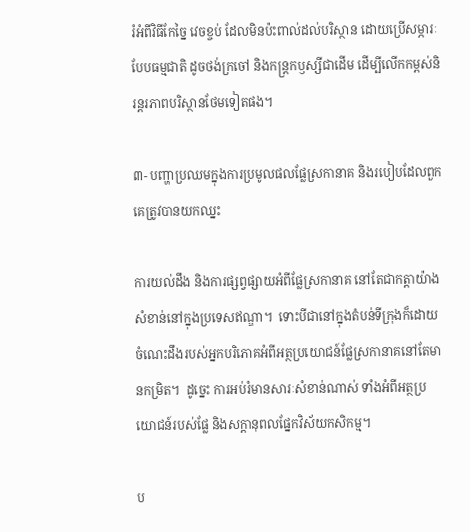រំអំពីវិធីកែច្នៃ វេចខ្ចប់ ដែលមិនប៉ះពាល់ដល់បរិស្ថាន ដោយប្រើសម្ភារៈបែបធម្មជាតិ ដូចថង់ក្រចៅ និងកន្ត្រកឫស្សីជាដើម ដើម្បីលើកកម្ពស់និរន្តរភាពបរិស្ថានថែមទៀតផង។

៣- បញ្ហាប្រឈមក្នុងការប្រមូលផលផ្លែស្រកានាគ និងរបៀបដែលពួកគេត្រូវបានយកឈ្នះ

ការយល់ដឹង និងការផ្សព្វផ្សាយអំពីផ្លែស្រកានាគ នៅតែជាកត្តាយ៉ាងសំខាន់នៅក្នុងប្រទេសឥណ្ឌា។  ទោះបីជានៅក្នុងតំបន់ទីក្រុងក៏ដោយ ចំណេះដឹងរបស់អ្នកបរិភោគអំពីអត្ថប្រយោជន៍ផ្លែស្រកានាគនៅតែមានកម្រិត។  ដូច្នេះ ការអប់រំមានសារៈសំខាន់ណាស់ ទាំងអំពីអត្ថប្រយោជន៍របស់ផ្លែ និងសក្តានុពលផ្នែកវិស័យកសិកម្ម។

ប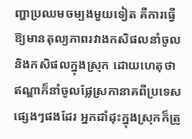ញ្ហាប្រឈមចម្បងមួយទៀត គឺការធ្វើឱ្យមានតុល្យភាពរវាងកសិផលនាំចូល និងកសិផលក្នុងស្រុក ដោយហេតុថា ឥណ្ឌាក៏នាំចូលផ្លែស្រកានាគពីប្រទេសផ្សេងៗផងដែរ អ្នកដាំដុះក្នុងស្រុកក៏ត្រូ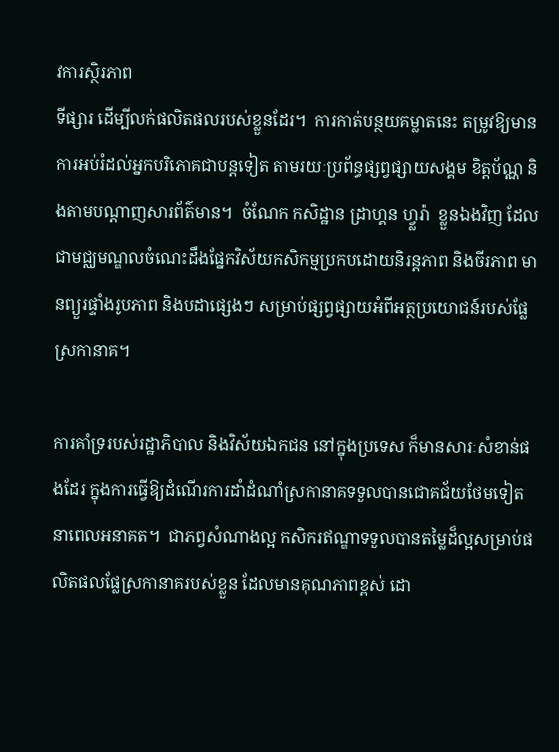វការស្ថិរភាព
ទីផ្សារ ដើម្បីលក់ផលិតផលរបស់ខ្លួនដែរ។  ការកាត់បន្ថយគម្លាតនេះ តម្រូវឱ្យមានការអប់រំដល់អ្នកបរិភោគជាបន្តទៀត តាមរយៈប្រព័ន្ធផ្សព្វផ្សាយសង្គម ខិត្តប័ណ្ណ និងតាមបណ្តាញសារព័ត៌មាន។  ចំណែក កសិដ្ឋាន ដ្រាហ្គន ហ្វ្លរ៉ា  ខ្លួនឯងវិញ ដែលជាមជ្ឈមណ្ឌលចំណេះដឹងផ្នែកវិស័យកសិកម្មប្រកបដោយនិរន្តភាព និងចីរភាព មានព្យួរផ្ទាំងរូបភាព និងបដាផ្សេងៗ សម្រាប់ផ្សព្វផ្សាយអំពីអត្ថប្រយោជន៍របស់ផ្លែស្រកានាគ។

ការគាំទ្ររបស់រដ្ឋាភិបាល និងវិស័យឯកជន នៅក្នុងប្រទេស ក៏មានសារៈសំខាន់ផងដែរ ក្នុងការធ្វើឱ្យដំណើរការដាំដំណាំស្រកានាគទទួលបានជោគជ័យថែមទៀត នាពេលអនាគត។  ជាភព្វសំណាងល្អ កសិករឥណ្ឌាទទួលបានតម្លៃដ៏ល្អសម្រាប់ផលិតផលផ្លែស្រកានាគរបស់ខ្លួន ដែលមានគុណភាពខ្ពស់ ដោ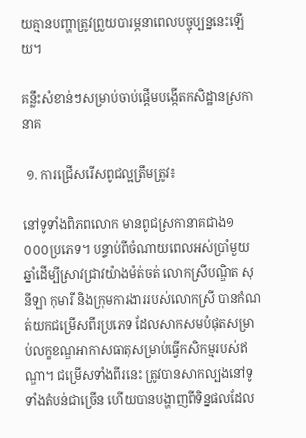យគ្មានបញ្ហាត្រូវព្រួយបារម្ភនាពេលបច្ចុប្បន្ននេះឡើយ។

គន្លឹះសំខាន់ៗសម្រាប់ចាប់ផ្តើមបង្កើតកសិដ្ឋានស្រកានាគ

 ១. ការជ្រើសរើសពូជល្អត្រឹមត្រូវ៖

នៅទូទាំងពិភពលោក មានពូជស្រកានាគជាង១ ០០០ប្រភេទ។ បន្ទាប់ពីចំណាយពេលអស់ប្រាំមួយឆ្នាំដើម្បីស្រាវជ្រាវយ៉ាងម៉ត់ចត់ លោកស្រីបណ្ឌិត សុនីឡា កុមារី និងក្រុមការងាររបស់លោកស្រី បានកំណត់យកជម្រើសពីរប្រភេទ ដែលសាកសមបំផុតសម្រាប់លក្ខខណ្ឌអាកាសធាតុសម្រាប់ធ្វើកសិកម្មរបស់ឥណ្ឌា។ ជម្រើសទាំងពីរនេះ ត្រូវបានសាកល្បងនៅទូទាំងតំបន់ជាច្រើន ហើយបានបង្ហាញពីទិន្នផលដែល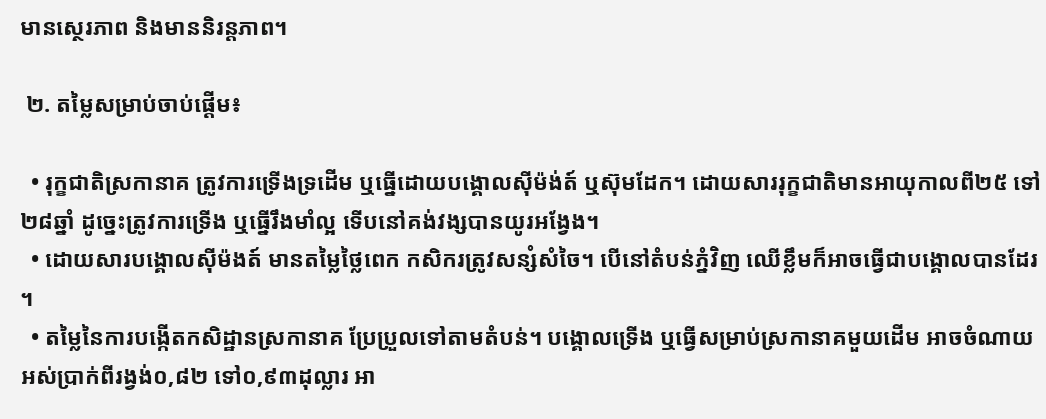មានស្ថេរភាព និងមាននិរន្តភាព។

 ២. តម្លៃសម្រាប់ចាប់ផ្តើម៖

  • រុក្ខជាតិស្រកានាគ ត្រូវការទ្រើងទ្រដើម ឬធ្នើដោយបង្គោលស៊ីម៉ង់ត៍ ឬស៊ុមដែក។ ដោយសាររុក្ខជាតិមានអាយុកាលពី២៥ ទៅ២៨ឆ្នាំ ដូច្នេះត្រូវការទ្រើង ឬធ្នើរឹងមាំល្អ ទើបនៅគង់វង្សបានយូរអង្វែង។
  • ដោយសារបង្គោលស៊ីម៉ងត៍ មានតម្លៃថ្លៃពេក កសិករត្រូវសន្សំសំចៃ។ បើនៅតំបន់ភ្នំវិញ ឈើខ្លឹមក៏អាចធ្វើជាបង្គោលបានដែរ។
  • តម្លៃនៃការបង្កើតកសិដ្ឋានស្រកានាគ ប្រែប្រួលទៅតាមតំបន់។ បង្គោលទ្រើង ឬធ្វើសម្រាប់ស្រកានាគមួយដើម អាចចំណាយអស់ប្រាក់ពីរង្វង់០,៨២ ទៅ០,៩៣ដុល្លារ អា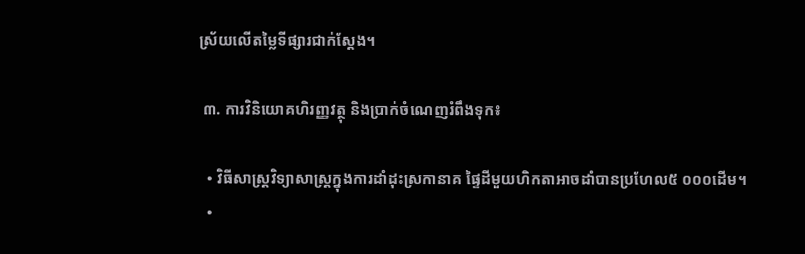ស្រ័យលើតម្លៃទីផ្សារជាក់ស្តែង។

 ៣. ការវិនិយោគហិរញ្ញវត្ថុ និងប្រាក់ចំណេញរំពឹងទុក៖

  • វិធីសាស្រ្តវិទ្យាសាស្ត្រក្នុងការដាំដុះស្រកានាគ ផ្ទៃដីមួយហិកតាអាចដាំបានប្រហែល៥ ០០០ដើម។
  •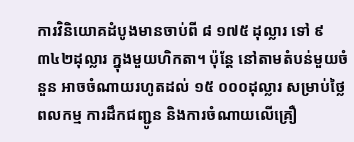ការវិនិយោគដំបូងមានចាប់ពី ៨ ១៧៥ ដុល្លារ ទៅ ៩ ៣៤២ដុល្លារ ក្នុងមួយហិកតា។ ប៉ុន្តែ នៅតាមតំបន់មួយចំនួន អាចចំណាយរហូតដល់ ១៥ ០០០ដុល្លារ សម្រាប់ថ្លៃពលកម្ម ការដឹកជញ្ជូន និងការចំណាយលើគ្រឿ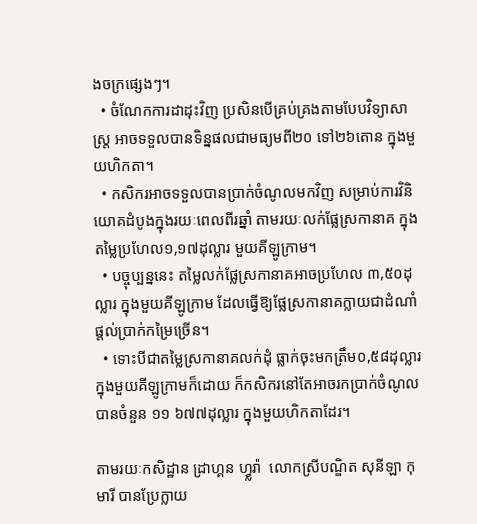ងចក្រផ្សេងៗ។
  • ចំណែកការដាដុះវិញ ប្រសិនបើគ្រប់គ្រងតាមបែបវិទ្យាសាស្ត្រ អាចទទួលបានទិន្នផលជាមធ្យមពី២០ ទៅ២៦តោន ក្នុងមួយហិកតា។
  • កសិករអាចទទួលបានប្រាក់ចំណូលមកវិញ សម្រាប់ការវិនិយោគដំបូងក្នុងរយៈពេលពីរឆ្នាំ តាមរយៈលក់ផ្លែស្រកានាគ ក្នុងតម្លៃប្រហែល១,១៧ដុល្លារ មួយគីឡូក្រាម។
  • បច្ចុប្បន្ននេះ តម្លៃលក់ផ្លែស្រកានាគអាចប្រហែល ៣,៥០ដុល្លារ ក្នុងមួយគីឡូក្រាម ដែលធ្វើឱ្យផ្លែស្រកានាគក្លាយជាដំណាំផ្តល់ប្រាក់កម្រៃច្រើន។
  • ទោះបីជាតម្លៃស្រកានាគលក់ដុំ ធ្លាក់ចុះមកត្រឹម០,៥៨ដុល្លារ ក្នុងមួយគីឡូក្រាមក៏ដោយ ក៏កសិករនៅតែអាចរកប្រាក់ចំណូលបានចំនួន ១១ ៦៧៧ដុល្លារ ក្នុងមួយហិកតាដែរ។

តាមរយៈកសិដ្ឋាន ដ្រាហ្គន ហ្វ្លរ៉ា  លោកស្រីបណ្ឌិត សុនីឡា កុមារី បានប្រែក្លាយ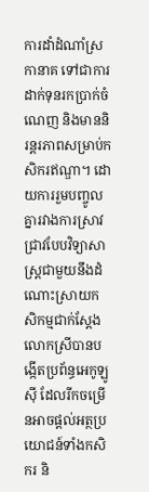ការដាំដំណាំស្រកានាគ ទៅជាការដាក់ទុនរកប្រាក់ចំណេញ និងមាននិរន្តរភាពសម្រាប់កសិករឥណ្ឌា។ ដោយការរួមបញ្ចូលគ្នារវាងការស្រាវជ្រាវបែបវិទ្យាសាស្ត្រជាមួយនឹងដំណោះស្រាយកសិកម្មជាក់ស្តែង លោកស្រីបានបង្កើតប្រព័ន្ធអេកូឡូស៊ី ដែលរីកចម្រើនអាចផ្តល់អត្ថប្រយោជន៍ទាំងកសិករ និ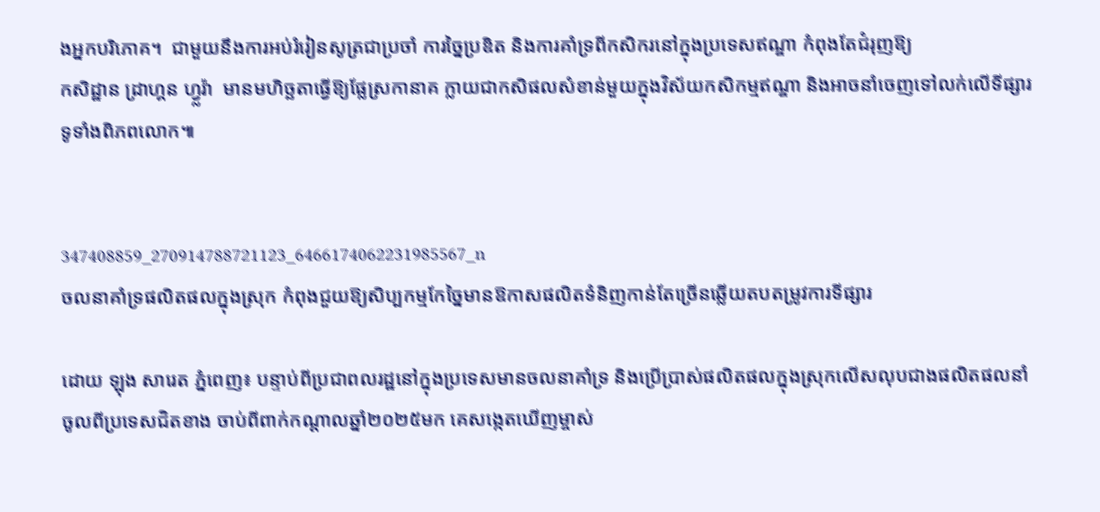ងអ្នកបរិភោគ។  ជាមួយនឹងការអប់រំរៀនសូត្រជាប្រចាំ ការច្នៃប្រឌិត និងការគាំទ្រពីកសិករនៅក្នុងប្រទេសឥណ្ឌា កំពុងតែជំរុញឱ្យ
កសិដ្ឋាន ដ្រាហ្គន ហ្វ្លរ៉ា  មានមហិច្ឆតាធ្វើឱ្យផ្លែស្រកានាគ ក្លាយជាកសិផលសំខាន់មួយក្នុងវិស័យកសិកម្មឥណ្ឌា និងអាចនាំចេញទៅលក់លើទីផ្សារទូទាំងពិភពលោក៕


347408859_270914788721123_6466174062231985567_n
ចលនាគាំទ្រផលិតផលក្នុងស្រុក កំពុងជួយឱ្យសិប្បកម្មកែច្នៃមានឱកាសផលិតទំនិញកាន់តែច្រើនឆ្លើយតបតម្រូវការទីផ្សារ

ដោយ ឡុង សារេត ភ្នំពេញ៖ បន្ទាប់ពីប្រជាពលរដ្ឋនៅក្នុងប្រទេសមានចលនាគាំទ្រ និងប្រើប្រាស់ផលិតផលក្នុងស្រុកលើសលុបជាងផលិតផលនាំចូលពីប្រទេសជិតខាង ចាប់ពីពាក់កណ្តាលឆ្នាំ២០២៥មក គេសង្កេតឃើញម្ចាស់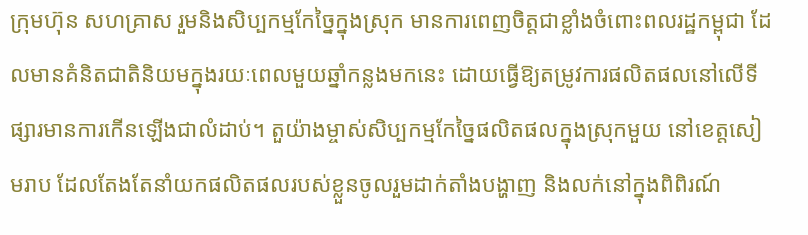ក្រុមហ៊ុន សហគ្រាស រួមនិងសិប្បកម្មកែច្នៃក្នុងស្រុក មានការពេញចិត្តជាខ្លាំងចំពោះពលរដ្ឋកម្ពុជា ដែលមានគំនិតជាតិនិយមក្នុងរយៈពេលមួយឆ្នាំកន្លងមកនេះ ដោយធ្វើឱ្យតម្រូវការផលិតផលនៅលើទីផ្សារមានការកើនឡើងជាលំដាប់។ តួយ៉ាងម្ចាស់សិប្បកម្មកែច្នៃផលិតផលក្នុងស្រុកមួយ នៅខេត្តសៀមរាប ដែលតែងតែនាំយកផលិតផលរបស់ខ្លួនចូលរួមដាក់តាំងបង្ហាញ និងលក់នៅក្នុងពិពិរណ៍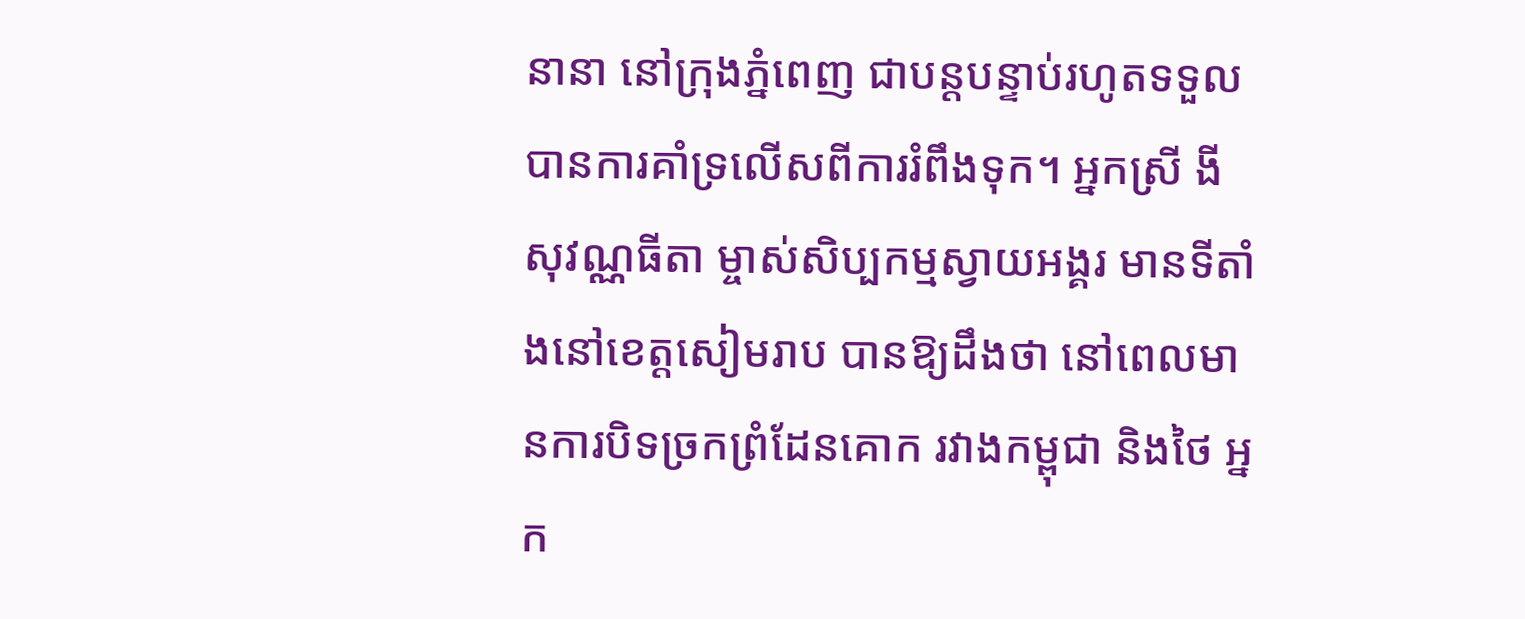នានា នៅក្រុងភ្នំពេញ ជាបន្តបន្ទាប់រហូតទទួលបានការគាំទ្រលើសពីការរំពឹងទុក។ អ្នកស្រី ងី សុវណ្ណធីតា ម្ចាស់សិប្បកម្មស្វាយអង្គរ មានទីតាំងនៅខេត្តសៀមរាប បានឱ្យដឹងថា នៅពេលមានការបិទច្រកព្រំដែនគោក រវាងកម្ពុជា និងថៃ អ្នក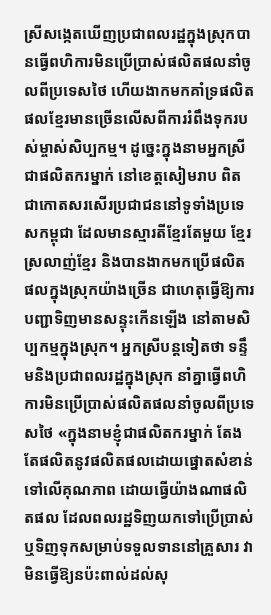ស្រីសង្កេតឃើញប្រជាពលរដ្ឋក្នុងស្រុកបានធ្វើពហិការមិនប្រើប្រាស់ផលិតផលនាំចូលពីប្រទេសថៃ ហើយងាកមកគាំទ្រផលិតផលខ្មែរមានច្រើនលើសពីការរំពឹងទុករបស់ម្ចាស់សិប្បកម្ម។ ដូច្នេះក្នុងនាមអ្នកស្រីជាផលិតករម្នាក់ នៅខេត្តសៀមរាប ពិតជាកោតសរសើរប្រជាជននៅទូទាំងប្រទេសកម្ពុជា ដែលមានស្មារតីខ្មែរតែមួយ ខ្មែរស្រលាញ់ខ្មែរ និងបានងាកមកប្រើផលិតផលក្នុងស្រុកយ៉ាងច្រើន ជាហេតុធ្វើឱ្យការបញ្ជាទិញមានសន្ទុះកើនឡើង នៅតាមសិប្បកម្មក្នុងស្រុក។ អ្នកស្រីបន្តទៀតថា ទន្ទឹមនិងប្រជាពលរដ្ឋក្នុងស្រុក នាំគ្នាធ្វើពហិការមិនប្រើប្រាស់ផលិតផលនាំចូលពីប្រទេសថៃ «ក្នុងនាមខ្ញុំជាផលិតករម្នាក់ តែងតែផលិតនូវផលិតផលដោយផ្នោតសំខាន់ទៅលើគុណភាព ដោយធ្វើយ៉ាងណាផលិតផល ដែលពលរដ្ឋទិញយកទៅប្រើប្រាស់ ឬទិញទុកសម្រាប់ទទួលទាននៅគ្រួសារ វាមិនធ្វើឱ្យនប៉ះពាល់ដល់សុ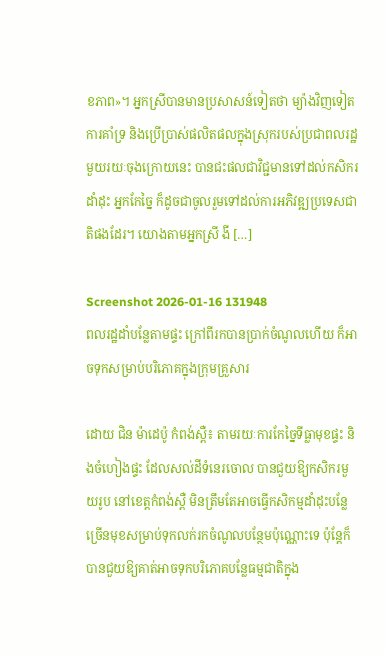ខភាព»។ អ្នកស្រីបានមានប្រសាសន៍ទៀតថា ម្យ៉ាងវិញទៀតការគាំទ្រ និងប្រើប្រាស់ផលិតផលក្នុងស្រុករបស់ប្រជាពលរដ្ឋមួយរយៈចុងក្រោយនេះ បានជះផលជាវិជ្ជមានទៅដល់កសិករដាំដុះ អ្នកកែច្នៃ ក៏ដូចជាចូលរួមទៅដល់ការអភិវឌ្ឍប្រទេសជាតិផងដែរ។ យោងតាមអ្នកស្រី ងី […]

Screenshot 2026-01-16 131948
ពលរដ្ឋដាំបន្លែតាមផ្ទះ ក្រៅពីរកបានប្រាក់ចំណូលហើយ ក៏អាចទុកសម្រាប់បរិភោគក្នុងក្រុមគ្រួសារ

ដោយ ជិន ម៉ាដេប៉ូ កំពង់ស្ពឺ៖ តាមរយៈការកែច្នៃទីធ្លាមុខផ្ទះ និងចំហៀងផ្ទះ ដែលសល់ដីទំនេរចោល បានជួយឱ្យកសិករមួយរូប នៅខេត្តកំពង់ស្ពឺ មិនត្រឹមតែអាចធ្វើកសិកម្មដាំដុះបន្លែច្រើនមុខសម្រាប់ទុកលក់រកចំណូលបន្ថែមប៉ុណ្ណោះទេ ប៉ុន្តែក៏បានជួយឱ្យគាត់អាចទុកបរិភោគបន្លែធម្មជាតិក្នុង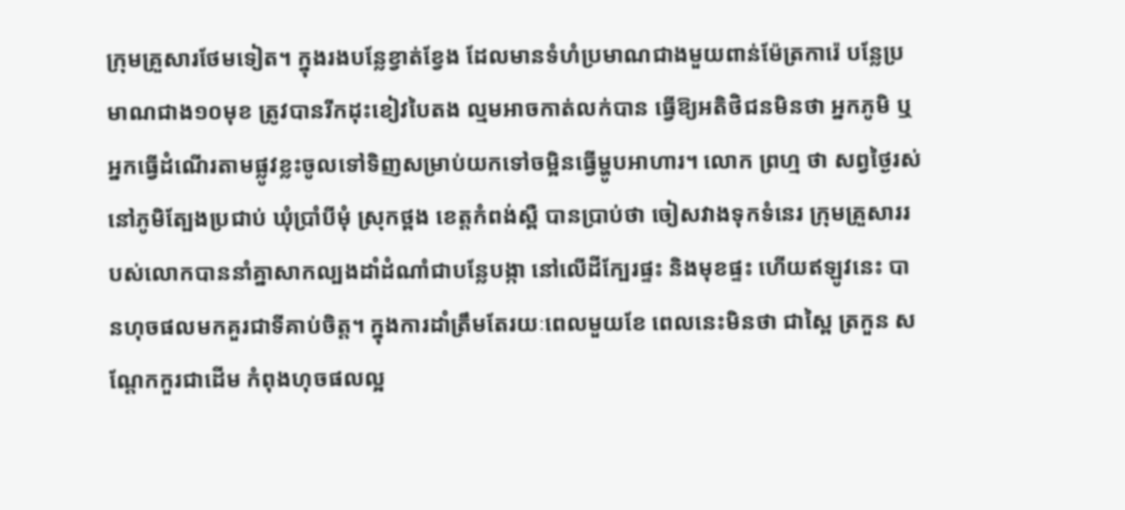ក្រុមគ្រួសារថែមទៀត។ ក្នុងរងបន្លែខ្វាត់ខ្វែង ដែលមានទំហំប្រមាណជាងមួយពាន់ម៉ែត្រការ៉េ បន្លែប្រមាណជាង១០មុខ ត្រូវបានរីកដុះខៀវបៃតង ល្មមអាចកាត់លក់បាន ធ្វើឱ្យអតិថិជនមិនថា អ្នកភូមិ ឬអ្នកធ្វើដំណើរតាមផ្លូវខ្លះចូលទៅទិញសម្រាប់យកទៅចម្អិនធ្វើម្ហូបអាហារ។ លោក ព្រហ្ម ថា សព្វថ្ងៃរស់នៅភូមិត្បែងប្រជាប់ ឃុំប្រាំបីមុំ ស្រុកថ្ពង ខេត្តកំពង់ស្ពឺ បានប្រាប់ថា ចៀសវាងទុកទំនេរ ក្រុមគ្រួសាររបស់លោកបាននាំគ្នាសាកល្បងដាំដំណាំជាបន្លែបង្កា នៅលើដីក្បែរផ្ទះ និងមុខផ្ទះ ហើយឥឡូវនេះ បានហុចផលមកគួរជាទីគាប់ចិត្ត។ ក្នុងការដាំត្រឹមតែរយៈពេលមួយខែ ពេលនេះមិនថា ជាស្ពៃ ត្រកួន សណ្តែកកួរជាដើម កំពុងហុចផលល្អ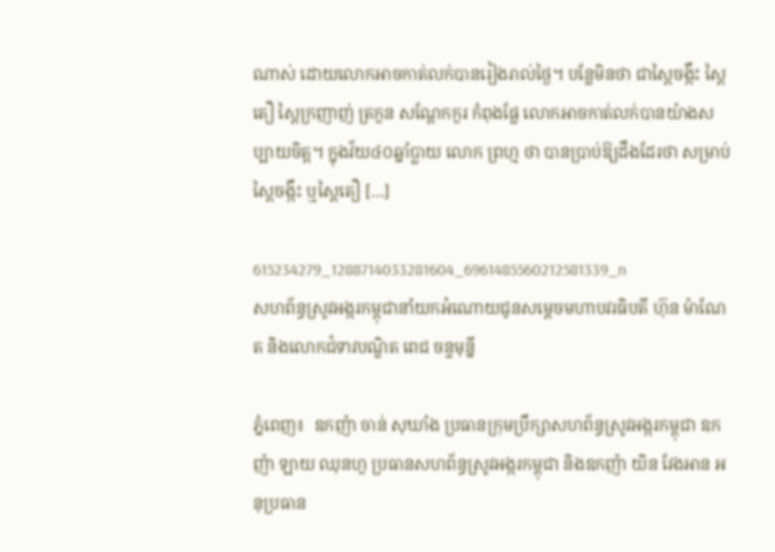ណាស់ ដោយលោកអាចកាត់លក់បានរៀងរាល់ថ្ងៃ។ បន្លែមិនថា ជាស្ពៃចង្កឹះ ស្ពៃតឿ ស្ពៃក្រញាញ់ ត្រកួន សណ្តែកកួរ កំពុងផ្លែ លោកអាចកាត់លក់បានយ៉ាងសប្បាយចិត្ត។ ក្នុងវ័យ៤០ឆ្នាំប្លាយ លោក ព្រហ្ម ថា បានប្រាប់ឱ្យដឹងដែរថា សម្រាប់ស្ពៃចង្កឹះ ឬស្ពៃតឿ […]

615234279_1288714033281604_6961485560212581339_n
សហព័ន្ធស្រូវអង្ករកម្ពុជានាំយកអំណោយជូនសម្ដេចមហាបវរធិបតី ហ៊ុន ម៉ាណែត និងលោកជំទាវបណ្ឌិត ពេជ ចន្ទមុន្នី

ភ្នំពេញ៖  ឧកញ៉ា ចាន់ សុឃាំង ប្រធានក្រុមប្រឹក្សាសហព័ន្ធស្រូវអង្ករកម្ពុជា ឧកញ៉ា ឡាយ ឈុនហួ ប្រធានសហព័ន្ធស្រូវអង្ករកម្ពុជា និងឧកញ៉ា យិន វែងអាន អនុប្រធាន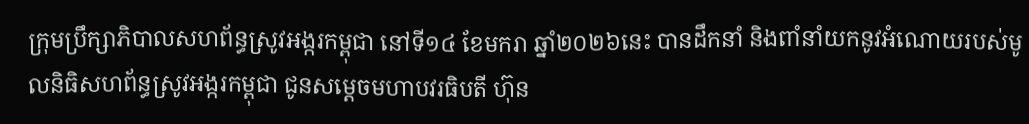ក្រុមប្រឹក្សាភិបាលសហព័ន្ធស្រូវអង្ករកម្ពុជា នៅទី១៤ ខែមករា ឆ្នាំ២០២៦នេះ បានដឹកនាំ និងពាំនាំយកនូវអំណោយរបស់មូលនិធិសហព័ន្ធស្រូវអង្ករកម្ពុជា ជូនសម្ដេចមហាបវរធិបតី ហ៊ុន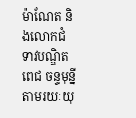ម៉ាណែត និងលោកជំទាវបណ្ឌិត ពេជ ចន្ទមុន្នី តាមរយៈយុ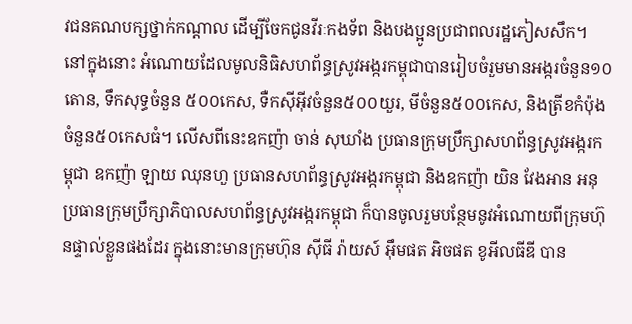វជនគណបក្សថ្នាក់កណ្ដាល ដើម្បីចែកជូនវីរៈកងទ័ព និងបងប្អូនប្រជាពលរដ្ឋភៀសសឹក។ នៅក្នុងនោះ អំណោយដែលមូលនិធិសហព័ន្ធស្រូវអង្ករកម្ពុជាបានរៀបចំរួមមានអង្ករចំនួន១០តោន, ទឹកសុទ្ធចំនួន ៥០០កេស, ទឺកស៊ីអុីវចំនួន៥០០យួរ, មីចំនួន៥០០កេស, និងត្រីខកំប៉ុងចំនួន៥០កេសធំ។ លើសពីនេះឧកញ៉ា ចាន់ សុឃាំង ប្រធានក្រុមប្រឹក្សាសហព័ន្ធស្រូវអង្ករកម្ពុជា ឧកញ៉ា ឡាយ ឈុនហួ ប្រធានសហព័ន្ធស្រូវអង្ករកម្ពុជា និងឧកញ៉ា យិន វែងអាន អនុប្រធានក្រុមប្រឹក្សាភិបាលសហព័ន្ធស្រូវអង្ករកម្ពុជា ក៏បានចូលរួមបន្ថែមនូវអំណោយពីក្រុមហ៊ុនផ្ទាល់ខ្លួនផងដែរ ក្នុងនោះមានក្រុមហ៊ុន ស៊ីធី រ៉ាយស៍ អ៊ឹមផត អិចផត ខូអីលធីឌី បាន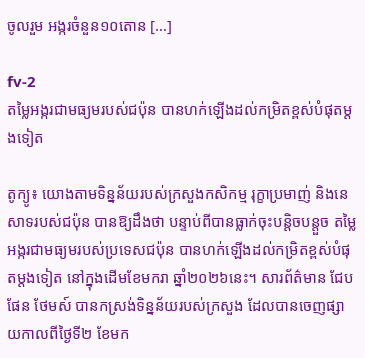ចូលរួម អង្ករចំនួន១០តោន […]

fv-2
តម្លៃអង្ករជាមធ្យមរបស់ជប៉ុន បានហក់ឡើងដល់កម្រិតខ្ពស់បំផុតម្តងទៀត

តូក្យូ៖ យោងតាមទិន្នន័យរបស់ក្រសួងកសិកម្ម រុក្ខាប្រមាញ់ និងនេសាទរបស់ជប៉ុន បានឱ្យដឹងថា បន្ទាប់ពីបានធ្លាក់ចុះបន្តិចបន្តួច តម្លៃអង្ករជាមធ្យមរបស់ប្រទេសជប៉ុន បានហក់ឡើងដល់កម្រិតខ្ពស់បំផុតម្តងទៀត នៅក្នុងដើមខែមករា ឆ្នាំ២០២៦នេះ។ សារព័ត៌មាន ជែបផែន ថែមស៍ បានកស្រង់ទិន្នន័យរបស់ក្រសួង ដែលបានចេញផ្សាយកាលពីថ្ងៃទី២ ខែមក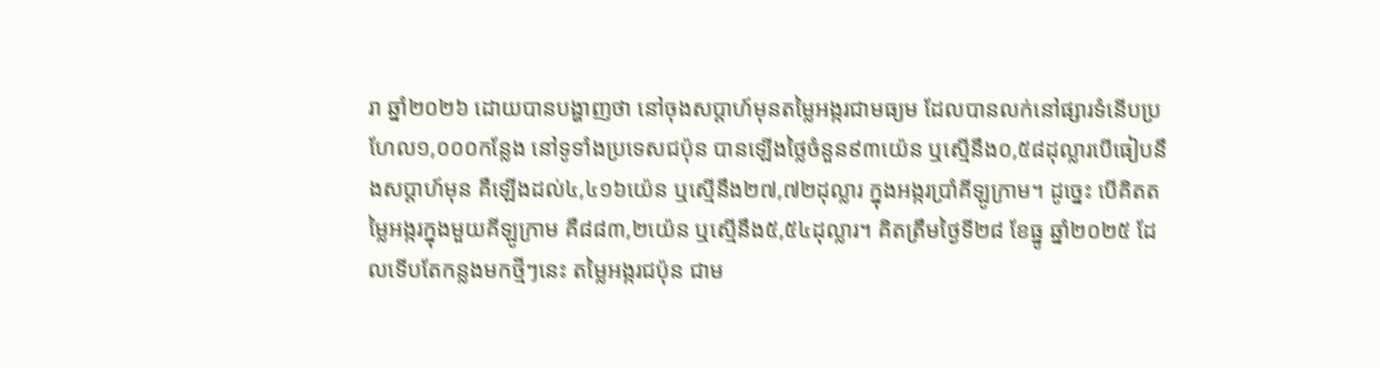រា ឆ្នាំ២០២៦ ដោយបានបង្ហាញថា នៅចុងសប្តាហ៍មុនតម្លៃអង្ករជាមធ្យម ដែលបានលក់នៅផ្សារទំនើបប្រហែល១,០០០កន្លែង នៅទូទាំងប្រទេសជប៉ុន បានឡើងថ្លៃចំនួន៩៣យ៉េន ឬស្មើនឹង០,៥៨ដុល្លារបើធៀបនឹងសប្តាហ៍មុន គឺឡើងដល់៤,៤១៦យ៉េន ឬស្មើនឹង២៧,៧២ដុល្លារ ក្នុងអង្ករប្រាំគីឡូក្រាម។ ដូច្នេះ បើគិតតម្លៃអង្ករក្នុងមួយគីឡូក្រាម គឺ៨៨៣,២យ៉េន ឬស្មើនឹង៥,៥៤ដុល្លារ។ គិតត្រឹមថ្ងៃទី២៨ ខែធ្នូ ឆ្នាំ២០២៥ ដែលទើបតែកន្លងមកថ្មីៗនេះ តម្លៃអង្ករជប៉ុន ជាម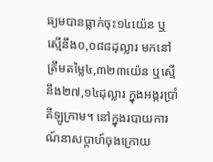ធ្យមបានធ្លាក់ចុះ១៤យ៉េន ឬស្មើនឹង០,០៨៨ដុល្លារ មកនៅត្រឹមតម្លៃ៤,៣២៣យ៉េន ឬស្មើនឹង២៧,១៤ដុល្លារ ក្នុងអង្ករប្រាំគីឡូក្រាម។ នៅក្នុងរបាយការណ៍នាសប្តាហ៍ចុងក្រោយ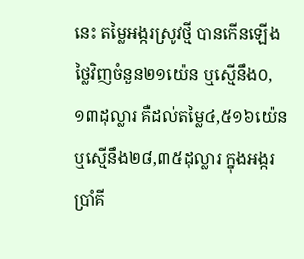នេះ តម្លៃអង្ករស្រូវថ្មី បានកើនឡើងថ្លៃវិញចំនួន២១យ៉េន ឬស្មើនឹង០,១៣ដុល្លារ គឺដល់តម្លៃ៤,៥១៦យ៉េន ឬស្មើនឹង២៨,៣៥ដុល្លារ ក្នុងអង្ករប្រាំគី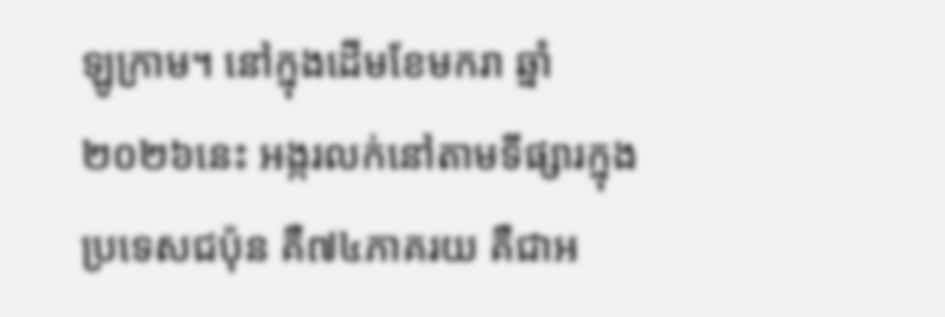ឡូក្រាម។ នៅក្នុងដើមខែមករា ឆ្នាំ២០២៦នេះ អង្ករលក់នៅតាមទីផ្សារក្នុងប្រទេសជប៉ុន គឺ៧៤ភាគរយ គឺជាអ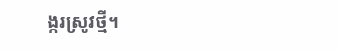ង្ករស្រូវថ្មី។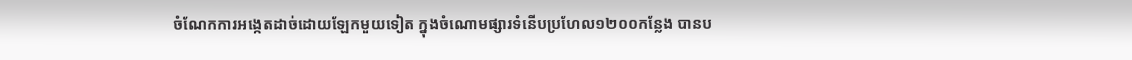ចំណែកការអង្កេតដាច់ដោយឡែកមួយទៀត ក្នុងចំណោមផ្សារទំនើបប្រហែល១២០០កន្លែង បានប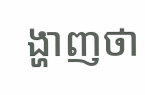ង្ហាញថា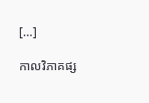[…]

កាលវិភាគផ្ស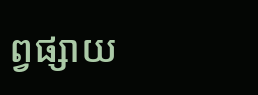ព្វផ្សាយ